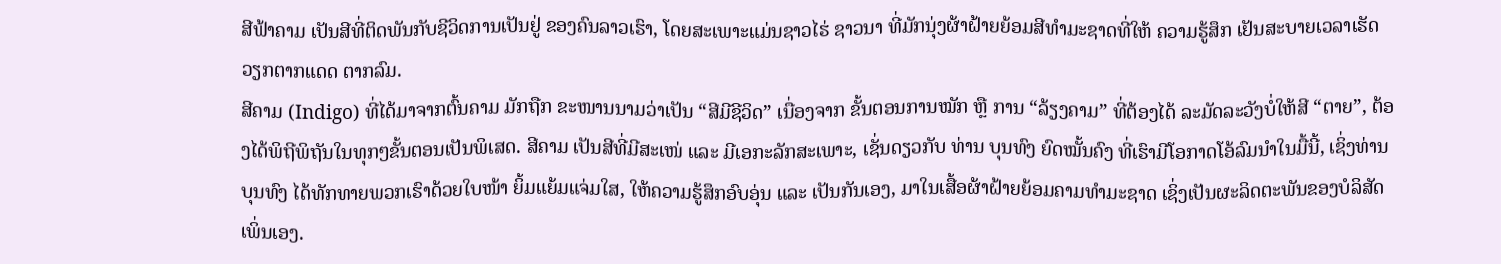ສີຟ້າຄາມ ເປັນສີທີ່ຕິດພັນກັບຊີວິດການເປັນຢູ່ ຂອງຄົນລາວເຮົາ, ໂດຍສະເພາະແມ່ນຊາວໄຮ່ ຊາວນາ ທີ່ມັກນຸ່ງຜ້າຝ້າຍຍ້ອມສີທຳມະຊາດທີ່ໃຫ້ ຄວາມຮູ້ສຶກ ເຢັນສະບາຍເວລາເຮັດວຽກຕາກແດດ ຕາກລົມ.
ສີຄາມ (Indigo) ທີ່ໄດ້ມາຈາກຕົ້ນຄາມ ມັກຖືກ ຂະໜານນາມວ່າເປັນ “ສີມີຊີວິດ” ເນື່ອງຈາກ ຂັ້ນຕອນການໝັກ ຫຼື ການ “ລ້ຽງຄາມ” ທີ່ຕ້ອງໄດ້ ລະມັດລະວັງບໍ່ໃຫ້ສີ “ຕາຍ”, ຕ້ອງໄດ້ພິຖີພິຖັນໃນທຸກໆຂັ້ນຕອນເປັນພິເສດ. ສີຄາມ ເປັນສີທີ່ມີສະເໜ່ ແລະ ມີເອກະລັກສະເພາະ, ເຊັ່ນດຽວກັບ ທ່ານ ບຸນທົງ ຍົດໝັ້ນຄົງ ທີ່ເຮົາມີໂອກາດໂອ້ລົມນຳໃນມື້ນີ້, ເຊິ່ງທ່ານ ບຸນທົງ ໄດ້ທັກທາຍພວກເຮົາດ້ວຍໃບໜ້າ ຍິ້ມແຍ້ມແຈ່ມໃສ, ໃຫ້ຄວາມຮູ້ສຶກອົບອຸ່ນ ແລະ ເປັນກັນເອງ, ມາໃນເສື້ອຜ້າຝ້າຍຍ້ອມຄາມທຳມະຊາດ ເຊິ່ງເປັນຜະລິດຕະພັນຂອງບໍລິສັດເພິ່ນເອງ.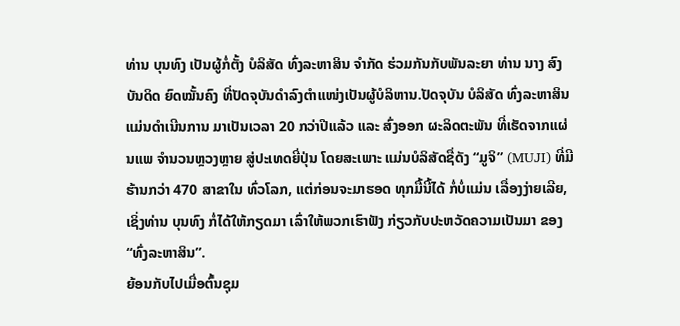ທ່ານ ບຸນທົງ ເປັນຜູ້ກໍ່ຕັ້ງ ບໍລິສັດ ທົ່ງລະຫາສິນ ຈຳກັດ ຮ່ວມກັນກັບພັນລະຍາ ທ່ານ ນາງ ສົງບັນດິດ ຍົດໝັ້ນຄົງ ທີ່ປັດຈຸບັນດຳລົງຕຳແໜ່ງເປັນຜູ້ບໍລິຫານ.ປັດຈຸບັນ ບໍລິສັດ ທົ່ງລະຫາສິນ ແມ່ນດຳເນີນການ ມາເປັນເວລາ 20 ກວ່າປີແລ້ວ ແລະ ສົ່ງອອກ ຜະລິດຕະພັນ ທີ່ເຮັດຈາກແຜ່ນແພ ຈຳນວນຫຼວງຫຼາຍ ສູ່ປະເທດຍີ່ປຸ່ນ ໂດຍສະເພາະ ແມ່ນບໍລິສັດຊື່ດັງ “ມູຈິ” (MUJI) ທີ່ມີຮ້ານກວ່າ 470 ສາຂາໃນ ທົ່ວໂລກ, ແຕ່ກ່ອນຈະມາຮອດ ທຸກມື້ນີ້ໄດ້ ກໍ່ບໍ່ແມ່ນ ເລື່ອງງ່າຍເລີຍ, ເຊິ່ງທ່ານ ບຸນທົງ ກໍ່ໄດ້ໃຫ້ກຽດມາ ເລົ່າໃຫ້ພວກເຮົາຟັງ ກ່ຽວກັບປະຫວັດຄວາມເປັນມາ ຂອງ “ທົ່ງລະຫາສິນ”.
ຍ້ອນກັບໄປເມື່ອຕົ້ນຊຸມ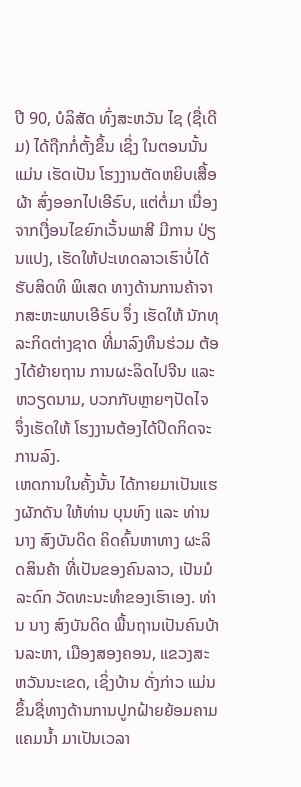ປີ 90, ບໍລິສັດ ທົ່ງສະຫວັນ ໄຊ (ຊື່ເດີມ) ໄດ້ຖືກກໍ່ຕັ້ງຂຶ້ນ ເຊິ່ງ ໃນຕອນນັ້ນແມ່ນ ເຮັດເປັນ ໂຮງງານຕັດຫຍິບເສື້ອຜ້າ ສົ່ງອອກໄປເອີຣົບ, ແຕ່ຕໍ່ມາ ເນື່ອງຈາກເງື່ອນໄຂຍົກເວັ້ນພາສີ ມີການ ປ່ຽນແປງ, ເຮັດໃຫ້ປະເທດລາວເຮົາບໍ່ໄດ້ຮັບສິດທິ ພິເສດ ທາງດ້ານການຄ້າຈາກສະຫະພາບເອີຣົບ ຈຶ່ງ ເຮັດໃຫ້ ນັກທຸລະກິດຕ່າງຊາດ ທີ່ມາລົງທຶນຮ່ວມ ຕ້ອງໄດ້ຍ້າຍຖານ ການຜະລິດໄປຈີນ ແລະ ຫວຽດນາມ, ບວກກັບຫຼາຍໆປັດໄຈ ຈຶ່ງເຮັດໃຫ້ ໂຮງງານຕ້ອງໄດ້ປິດກິດຈະການລົງ.
ເຫດການໃນຄັ້ງນັ້ນ ໄດ້ກາຍມາເປັນແຮງຜັກດັນ ໃຫ້ທ່ານ ບຸນທົງ ແລະ ທ່ານນາງ ສົງບັນດິດ ຄິດຄົ້ນຫາທາງ ຜະລິດສິນຄ້າ ທີ່ເປັນຂອງຄົນລາວ, ເປັນມໍລະດົກ ວັດທະນະທຳຂອງເຮົາເອງ. ທ່ານ ນາງ ສົງບັນດິດ ພື້ນຖານເປັນຄົນບ້ານລະຫາ, ເມືອງສອງຄອນ, ແຂວງສະຫວັນນະເຂດ, ເຊິ່ງບ້ານ ດັ່ງກ່າວ ແມ່ນຂຶ້ນຊື່ທາງດ້ານການປູກຝ້າຍຍ້ອມຄາມ ແຄມນ້ຳ ມາເປັນເວລາ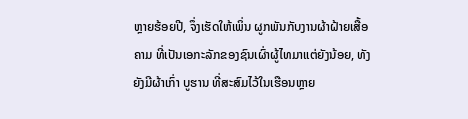ຫຼາຍຮ້ອຍປີ, ຈຶ່ງເຮັດໃຫ້ເພິ່ນ ຜູກພັນກັບງານຜ້າຝ້າຍເສື້ອຄາມ ທີ່ເປັນເອກະລັກຂອງຊົນເຜົ່າຜູ້ໄທມາແຕ່ຍັງນ້ອຍ, ທັງຍັງມີຜ້າເກົ່າ ບູຮານ ທີ່ສະສົມໄວ້ໃນເຮືອນຫຼາຍ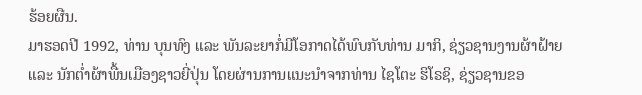ຮ້ອຍຜືນ.
ມາຮອດປີ 1992, ທ່ານ ບຸນທົງ ແລະ ພັນລະຍາກໍ່ມີໂອກາດໄດ້ພົບກັບທ່ານ ມາກິ, ຊ່ຽວຊານງານຜ້າຝ້າຍ ແລະ ນັກຕ່ຳຜ້າພື້ນເມືອງຊາວຍີ່ປຸ່ນ ໂດຍຜ່ານການແນະນຳຈາກທ່ານ ໄຊໂຕະ ຮິໂຣຊິ, ຊ່ຽວຊານຂອ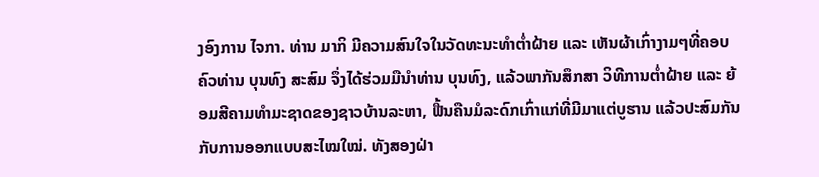ງອົງການ ໄຈກາ. ທ່ານ ມາກິ ມີຄວາມສົນໃຈໃນວັດທະນະທຳຕ່ຳຝ້າຍ ແລະ ເຫັນຜ້າເກົ່າງາມໆທີ່ຄອບຄົວທ່ານ ບຸນທົງ ສະສົມ ຈຶ່ງໄດ້ຮ່ວມມືນຳທ່ານ ບຸນທົງ, ແລ້ວພາກັນສຶກສາ ວິທີການຕ່ຳຝ້າຍ ແລະ ຍ້ອມສີຄາມທຳມະຊາດຂອງຊາວບ້ານລະຫາ, ຟື້ນຄືນມໍລະດົກເກົ່າແກ່ທີ່ມີມາແຕ່ບູຮານ ແລ້ວປະສົມກັນກັບການອອກແບບສະໄໝໃໝ່. ທັງສອງຝ່າ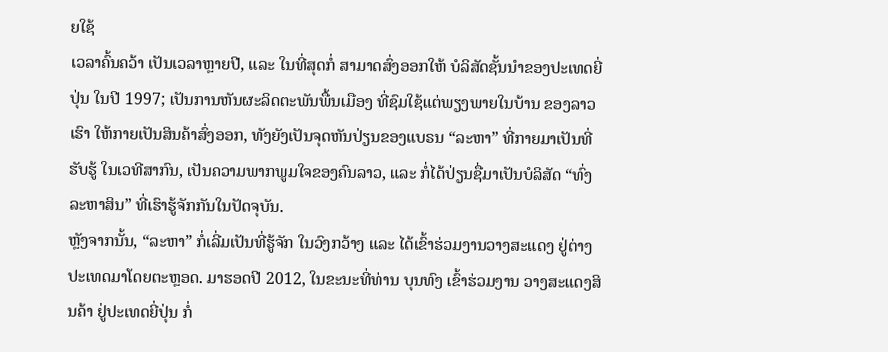ຍໃຊ້
ເວລາຄົ້ນຄວ້າ ເປັນເວລາຫຼາຍປີ, ແລະ ໃນທີ່ສຸດກໍ່ ສາມາດສົ່ງອອກໃຫ້ ບໍລິສັດຊັ້ນນຳຂອງປະເທດຍີ່ປຸ່ນ ໃນປີ 1997; ເປັນການຫັນຜະລິດຕະພັນພື້ນເມືອງ ທີ່ຊົມໃຊ້ແຕ່ພຽງພາຍໃນບ້ານ ຂອງລາວເຮົາ ໃຫ້ກາຍເປັນສິນຄ້າສົ່ງອອກ, ທັງຍັງເປັນຈຸດຫັນປ່ຽນຂອງແບຣນ “ລະຫາ” ທີ່ກາຍມາເປັນທີ່ຮັບຮູ້ ໃນເວທີສາກົນ, ເປັນຄວາມພາກພູມໃຈຂອງຄົນລາວ, ແລະ ກໍ່ໄດ້ປ່ຽນຊື່ມາເປັນບໍລິສັດ “ທົ່ງລະຫາສິນ” ທີ່ເຮົາຮູ້ຈັກກັນໃນປັດຈຸບັນ.
ຫຼັງຈາກນັ້ນ, “ລະຫາ” ກໍ່ເລີ່ມເປັນທີ່ຮູ້ຈັກ ໃນວົງກວ້າງ ແລະ ໄດ້ເຂົ້າຮ່ວມງານວາງສະແດງ ຢູ່ຕ່າງປະເທດມາໂດຍຕະຫຼອດ. ມາຮອດປີ 2012, ໃນຂະນະທີ່ທ່ານ ບຸນທົງ ເຂົ້າຮ່ວມງານ ວາງສະແດງສິນຄ້າ ຢູ່ປະເທດຍີ່ປຸ່ນ ກໍ່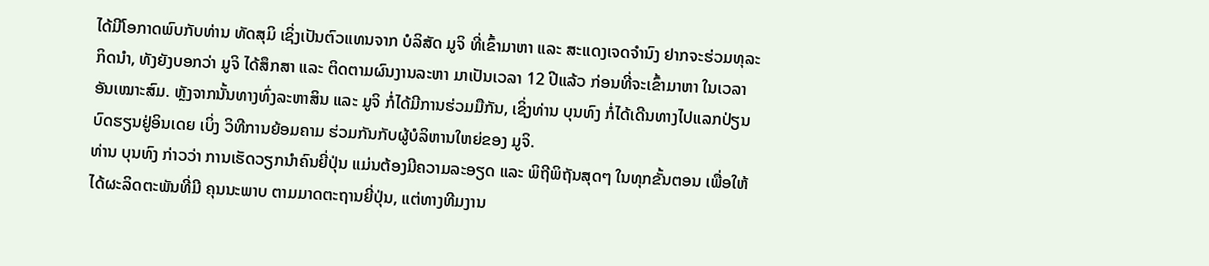ໄດ້ມີໂອກາດພົບກັບທ່ານ ທັດສຸມິ ເຊິ່ງເປັນຕົວແທນຈາກ ບໍລິສັດ ມູຈິ ທີ່ເຂົ້າມາຫາ ແລະ ສະແດງເຈດຈຳນົງ ຢາກຈະຮ່ວມທຸລະກິດນຳ, ທັງຍັງບອກວ່າ ມູຈິ ໄດ້ສຶກສາ ແລະ ຕິດຕາມຜົນງານລະຫາ ມາເປັນເວລາ 12 ປີແລ້ວ ກ່ອນທີ່ຈະເຂົ້າມາຫາ ໃນເວລາອັນເໝາະສົມ. ຫຼັງຈາກນັ້ນທາງທົ່ງລະຫາສິນ ແລະ ມູຈິ ກໍ່ໄດ້ມີການຮ່ວມມືກັນ, ເຊິ່ງທ່ານ ບຸນທົງ ກໍ່ໄດ້ເດີນທາງໄປແລກປ່ຽນບົດຮຽນຢູ່ອິນເດຍ ເບິ່ງ ວິທີການຍ້ອມຄາມ ຮ່ວມກັນກັບຜູ້ບໍລິຫານໃຫຍ່ຂອງ ມູຈິ.
ທ່ານ ບຸນທົງ ກ່າວວ່າ ການເຮັດວຽກນຳຄົນຍີ່ປຸ່ນ ແມ່ນຕ້ອງມີຄວາມລະອຽດ ແລະ ພິຖີພິຖັນສຸດໆ ໃນທຸກຂັ້ນຕອນ ເພື່ອໃຫ້ໄດ້ຜະລິດຕະພັນທີ່ມີ ຄຸນນະພາບ ຕາມມາດຕະຖານຍີ່ປຸ່ນ, ແຕ່ທາງທີມງານ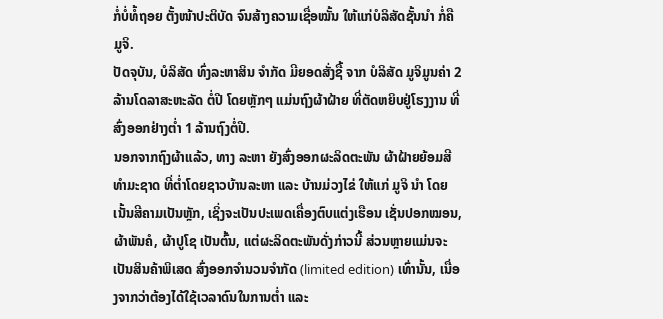ກໍ່ບໍ່ທໍ້ຖອຍ ຕັ້ງໜ້າປະຕິບັດ ຈົນສ້າງຄວາມເຊື່ອໝັ້ນ ໃຫ້ແກ່ບໍລິສັດຊັ້ນນຳ ກໍ່ຄື ມູຈິ.
ປັດຈຸບັນ, ບໍລິສັດ ທົ່ງລະຫາສິນ ຈຳກັດ ມີຍອດສັ່ງຊື້ ຈາກ ບໍລິສັດ ມູຈິມູນຄ່າ 2 ລ້ານໂດລາສະຫະລັດ ຕໍ່ປີ ໂດຍຫຼັກໆ ແມ່ນຖົງຜ້າຝ້າຍ ທີ່ຕັດຫຍິບຢູ່ໂຮງງານ ທີ່ສົ່ງອອກຢ່າງຕ່ຳ 1 ລ້ານຖົງຕໍ່ປີ.
ນອກຈາກຖົງຜ້າແລ້ວ, ທາງ ລະຫາ ຍັງສົ່ງອອກຜະລິດຕະພັນ ຜ້າຝ້າຍຍ້ອມສີທຳມະຊາດ ທີ່ຕ່ຳໂດຍຊາວບ້ານລະຫາ ແລະ ບ້ານມ່ວງໄຂ່ ໃຫ້ແກ່ ມູຈິ ນຳ ໂດຍເນັ້ນສີຄາມເປັນຫຼັກ, ເຊິ່ງຈະເປັນປະເພດເຄື່ອງຕົບແຕ່ງເຮືອນ ເຊັ່ນປອກໝອນ, ຜ້າພັນຄໍ, ຜ້າປູໂຊ ເປັນຕົ້ນ, ແຕ່ຜະລິດຕະພັນດັ່ງກ່າວນີ້ ສ່ວນຫຼາຍແມ່ນຈະເປັນສິນຄ້າພິເສດ ສົ່ງອອກຈຳນວນຈຳກັດ (limited edition) ເທົ່ານັ້ນ, ເນື່ອງຈາກວ່າຕ້ອງໄດ້ໃຊ້ເວລາດົນໃນການຕ່ຳ ແລະ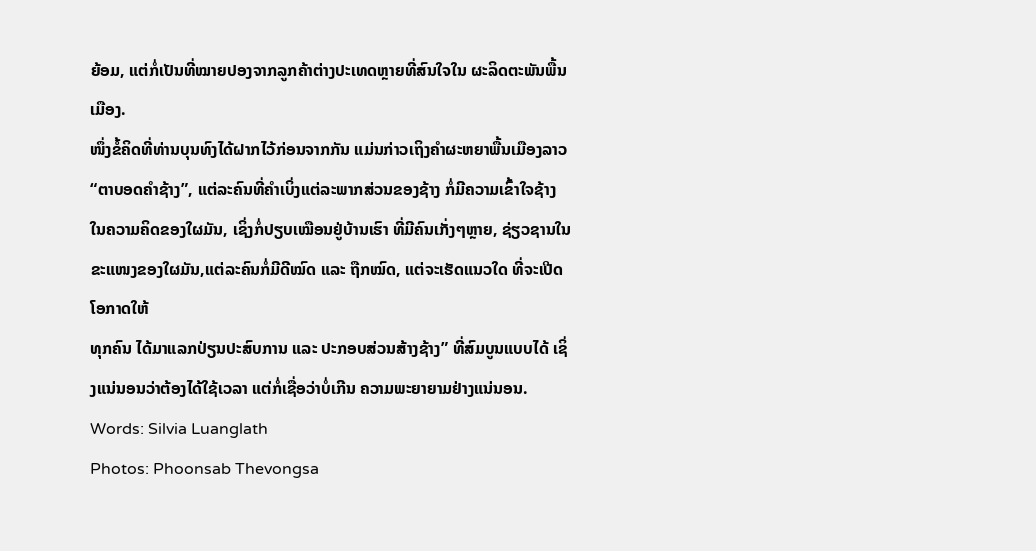ຍ້ອມ, ແຕ່ກໍ່ເປັນທີ່ໝາຍປອງຈາກລູກຄ້າຕ່າງປະເທດຫຼາຍທີ່ສົນໃຈໃນ ຜະລິດຕະພັນພື້ນເມືອງ.
ໜຶ່ງຂໍ້ຄິດທີ່ທ່ານບຸນທົງໄດ້ຝາກໄວ້ກ່ອນຈາກກັນ ແມ່ນກ່າວເຖິງຄຳຜະຫຍາພື້ນເມືອງລາວ “ຕາບອດຄຳຊ້າງ”, ແຕ່ລະຄົນທີ່ຄຳເບິ່ງແຕ່ລະພາກສ່ວນຂອງຊ້າງ ກໍ່ມີຄວາມເຂົ້າໃຈຊ້າງ ໃນຄວາມຄິດຂອງໃຜມັນ, ເຊິ່ງກໍ່ປຽບເໝືອນຢູ່ບ້ານເຮົາ ທີ່ມີຄົນເກັ່ງໆຫຼາຍ, ຊ່ຽວຊານໃນຂະແໜງຂອງໃຜມັນ,ແຕ່ລະຄົນກໍ່ມີດີໝົດ ແລະ ຖືກໝົດ, ແຕ່ຈະເຮັດແນວໃດ ທີ່ຈະເປີດໂອກາດໃຫ້
ທຸກຄົນ ໄດ້ມາແລກປ່ຽນປະສົບການ ແລະ ປະກອບສ່ວນສ້າງຊ້າງ” ທີ່ສົມບູນແບບໄດ້ ເຊິ່ງແນ່ນອນວ່າຕ້ອງໄດ້ໃຊ້ເວລາ ແຕ່ກໍ່ເຊື່ອວ່າບໍ່ເກີນ ຄວາມພະຍາຍາມຢ່າງແນ່ນອນ.
Words: Silvia Luanglath
Photos: Phoonsab Thevongsa